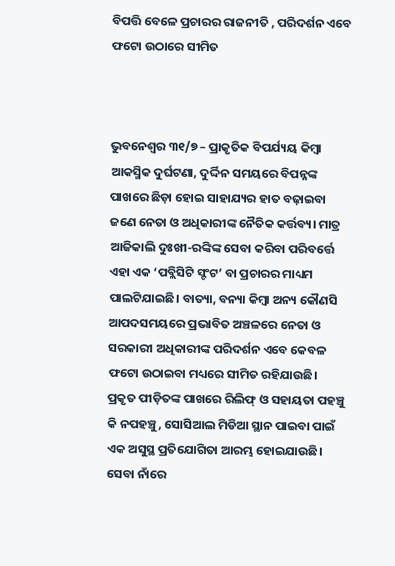ବିପତ୍ତି ବେଳେ ପ୍ରଚାରର ରାଜନୀତି , ପରିଦର୍ଶନ ଏବେ ଫଟୋ ଉଠାରେ ସୀମିତ



ଭୁବନେଶ୍ୱର ୩୧/୭ – ପ୍ରାକୃତିକ ବିପର୍ଯ୍ୟୟ କିମ୍ବା ଆକସ୍ମିକ ଦୁର୍ଘଟଣା, ଦୁର୍ଦ୍ଦିନ ସମୟରେ ବିପନ୍ନଙ୍କ ପାଖରେ ଛିଡ଼ା ହୋଇ ସାହାଯ୍ୟର ହାତ ବଢ଼ାଇବା ଜଣେ ନେତା ଓ ଅଧିକାରୀଙ୍କ ନୈତିକ କର୍ତ୍ତବ୍ୟ। ମାତ୍ର ଆଜିକାଲି ଦୁଃଖୀ-ରଙ୍କିଙ୍କ ସେବା କରିବା ପରିବର୍ତ୍ତେ ଏହା ଏକ ‘ପବ୍ଲିସିଟି ସ୍ଟଂଟ’ ବା ପ୍ରଚାରର ମାଧ୍ୟମ ପାଲଟିଯାଇଛି। ବାତ୍ୟା, ବନ୍ୟା କିମ୍ବା ଅନ୍ୟ କୌଣସି ଆପଦସମୟରେ ପ୍ରଭାବିତ ଅଞ୍ଚଳରେ ନେତା ଓ ସରକାରୀ ଅଧିକାରୀଙ୍କ ପରିଦର୍ଶନ ଏବେ କେବଳ ଫଟୋ ଉଠାଇବା ମଧ୍ୟରେ ସୀମିତ ରହିଯାଉଛି। ପ୍ରକୃତ ପୀଡ଼ିତଙ୍କ ପାଖରେ ରିଲିଫ୍ ଓ ସହାୟତା ପହଞ୍ଚୁ କି ନପହଞ୍ଚୁ, ସୋସିଆଲ ମିଡିଆ ସ୍ଥାନ ପାଇବା ପାଇଁ ଏକ ଅସୁସ୍ଥ ପ୍ରତିଯୋଗିତା ଆରମ୍ଭ ହୋଇଯାଉଛି। ସେବା ନାଁରେ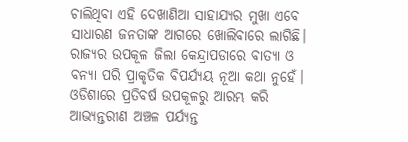ଚାଲିଥିବା ଏହି ଦେଖାଣିଆ ସାହାଯ୍ୟର ମୁଖା ଏବେ ସାଧାରଣ ଜନତାଙ୍କ ଆଗରେ ଖୋଲିବାରେ ଲାଗିଛି।
ରାଜ୍ୟର ଉପକୂଳ ଜିଲା କେନ୍ଦ୍ରାପଡାରେ ବାତ୍ୟା ଓ ବନ୍ୟା ପରି ପ୍ରାକୃତିକ ବିପର୍ଯ୍ୟୟ ନୂଆ କଥା ନୁହେଁ। ଓଡିଶାରେ ପ୍ରତିବର୍ଷ ଉପକୂଳରୁ ଆରମ୍ଭ କରି ଆଭ୍ୟନ୍ତରୀଣ ଅଞ୍ଚଳ ପର୍ଯ୍ୟନ୍ତ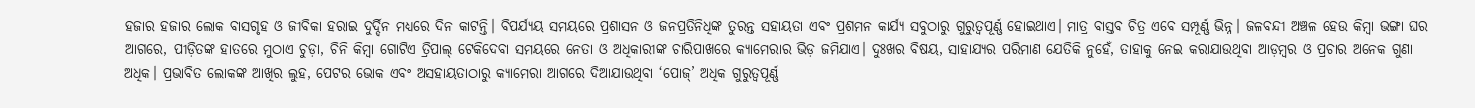ହଜାର ହଜାର ଲୋକ ବାସଗୃହ ଓ ଜୀବିକା ହରାଇ ଦୁର୍ଦ୍ଦିନ ମଧ୍ୟରେ ଦିନ କାଟନ୍ତି। ବିପର୍ଯ୍ୟୟ ସମୟରେ ପ୍ରଶାସନ ଓ ଜନପ୍ରତିନିଧିଙ୍କ ତୁରନ୍ତ ସହାୟତା ଏବଂ ପ୍ରଶମନ କାର୍ଯ୍ୟ ସବୁଠାରୁ ଗୁରୁତ୍ୱପୂର୍ଣ୍ଣ ହୋଇଥାଏ। ମାତ୍ର ବାସ୍ତବ ଚିତ୍ର ଏବେ ସମ୍ପୂର୍ଣ୍ଣ ଭିନ୍ନ। ଜଳବନ୍ଦୀ ଅଞ୍ଚଳ ହେଉ କିମ୍ବା ଭଙ୍ଗା ଘର ଆଗରେ, ପୀଡ଼ିତଙ୍କ ହାତରେ ମୁଠାଏ ଚୁଡ଼ା, ଚିନି କିମ୍ବା ଗୋଟିଏ ତ୍ରିପାଲ୍ ଟେକିଦେବା ସମୟରେ ନେତା ଓ ଅଧିକାରୀଙ୍କ ଚାରିପାଖରେ କ୍ୟାମେରାର ଭିଡ଼ ଜମିଯାଏ। ଦୁଃଖର ବିଷୟ, ସାହାଯ୍ୟର ପରିମାଣ ଯେତିକି ନୁହେଁ, ତାହାକୁ ନେଇ କରାଯାଉଥିବା ଆଡ଼ମ୍ବର ଓ ପ୍ରଚାର ଅନେକ ଗୁଣା ଅଧିକ। ପ୍ରଭାବିତ ଲୋକଙ୍କ ଆଖିର ଲୁହ, ପେଟର ଭୋକ ଏବଂ ଅସହାୟତାଠାରୁ କ୍ୟାମେରା ଆଗରେ ଦିଆଯାଉଥିବା ‘ପୋଜ୍‌’ ଅଧିକ ଗୁରୁତ୍ୱପୂର୍ଣ୍ଣ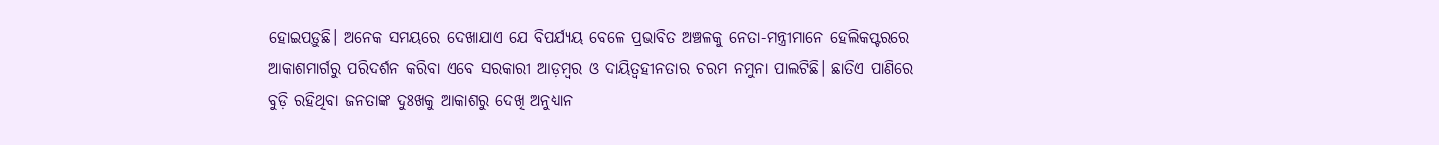ହୋଇପଡ଼ୁଛି। ଅନେକ ସମୟରେ ଦେଖାଯାଏ ଯେ ବିପର୍ଯ୍ୟୟ ବେଳେ ପ୍ରଭାବିତ ଅଞ୍ଚଳକୁ ନେତା-ମନ୍ତ୍ରୀମାନେ ହେଲିକପ୍ଟରରେ ଆକାଶମାର୍ଗରୁ ପରିଦର୍ଶନ କରିବା ଏବେ ସରକାରୀ ଆଡ଼ମ୍ବର ଓ ଦାୟିତ୍ୱହୀନତାର ଚରମ ନମୁନା ପାଲଟିଛି। ଛାତିଏ ପାଣିରେ ବୁଡ଼ି ରହିଥିବା ଜନତାଙ୍କ ଦୁଃଖକୁ ଆକାଶରୁ ଦେଖି ଅନୁଧ୍ୟାନ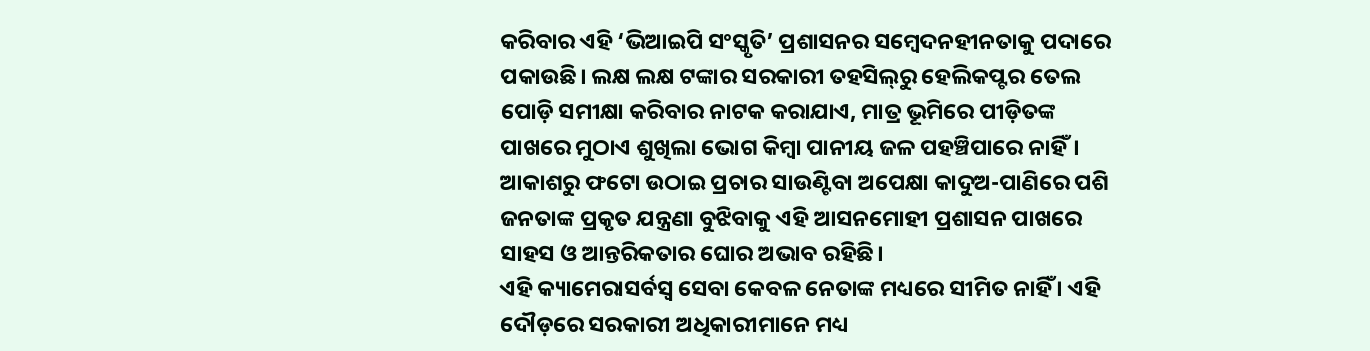କରିବାର ଏହି ‘ଭିଆଇପି ସଂସ୍କୃତି’ ପ୍ରଶାସନର ସମ୍ବେଦନହୀନତାକୁ ପଦାରେ ପକାଉଛି। ଲକ୍ଷ ଲକ୍ଷ ଟଙ୍କାର ସରକାରୀ ତହସିଲ୍‌ରୁ ହେଲିକପ୍ଟର ତେଲ ପୋଡ଼ି ସମୀକ୍ଷା କରିବାର ନାଟକ କରାଯାଏ, ମାତ୍ର ଭୂମିରେ ପୀଡ଼ିତଙ୍କ ପାଖରେ ମୁଠାଏ ଶୁଖିଲା ଭୋଗ କିମ୍ବା ପାନୀୟ ଜଳ ପହଞ୍ଚିପାରେ ନାହିଁ। ଆକାଶରୁ ଫଟୋ ଉଠାଇ ପ୍ରଚାର ସାଉଣ୍ଟିବା ଅପେକ୍ଷା କାଦୁଅ-ପାଣିରେ ପଶି ଜନତାଙ୍କ ପ୍ରକୃତ ଯନ୍ତ୍ରଣା ବୁଝିବାକୁ ଏହି ଆସନମୋହୀ ପ୍ରଶାସନ ପାଖରେ ସାହସ ଓ ଆନ୍ତରିକତାର ଘୋର ଅଭାବ ରହିଛି।
ଏହି କ୍ୟାମେରାସର୍ବସ୍ୱ ସେବା କେବଳ ନେତାଙ୍କ ମଧ୍ୟରେ ସୀମିତ ନାହିଁ । ଏହି ଦୌଡ଼ରେ ସରକାରୀ ଅଧିକାରୀମାନେ ମଧ୍ୟ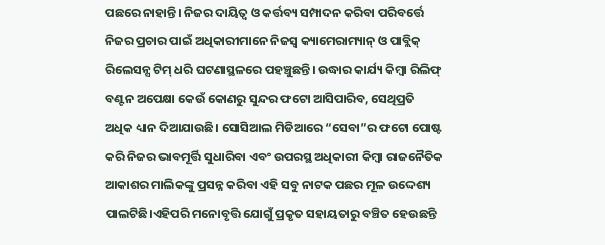ପଛରେ ନାହାନ୍ତି। ନିଜର ଦାୟିତ୍ୱ ଓ କର୍ତ୍ତବ୍ୟ ସମ୍ପାଦନ କରିବା ପରିବର୍ତ୍ତେ ନିଜର ପ୍ରଚାର ପାଇଁ ଅଧିକାରୀମାନେ ନିଜସ୍ୱ କ୍ୟାମେରାମ୍ୟାନ୍ ଓ ପାବ୍ଲିକ୍ ରିଲେସନ୍ସ ଟିମ୍ ଧରି ଘଟଣାସ୍ଥଳରେ ପହଞ୍ଚୁଛନ୍ତି। ଉଦ୍ଧାର କାର୍ଯ୍ୟ କିମ୍ବା ରିଲିଫ୍ ବଣ୍ଟନ ଅପେକ୍ଷା କେଉଁ କୋଣରୁ ସୁନ୍ଦର ଫଟୋ ଆସିପାରିବ, ସେଥିପ୍ରତି ଅଧିକ ଧ୍ୟାନ ଦିଆଯାଉଛି। ସୋସିଆଲ ମିଡିଆରେ “ସେବା”ର ଫଟୋ ପୋଷ୍ଟ କରି ନିଜର ଭାବମୂର୍ତ୍ତି ସୁଧାରିବା ଏବଂ ଉପରସ୍ଥ ଅଧିକାରୀ କିମ୍ବା ରାଜନୈତିକ ଆକାଶର ମାଲିକଙ୍କୁ ପ୍ରସନ୍ନ କରିବା ଏହି ସବୁ ନାଟକ ପଛର ମୂଳ ଉଦ୍ଦେଶ୍ୟ ପାଲଟିଛି।ଏହିପରି ମନୋବୃତ୍ତି ଯୋଗୁଁ ପ୍ରକୃତ ସହାୟତାରୁ ବଞ୍ଚିତ ହେଉଛନ୍ତି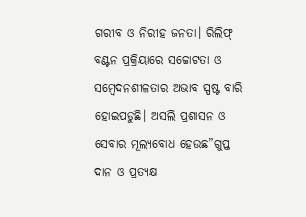ଗରୀବ ଓ ନିରୀହ ଜନତା। ରିଲିଫ୍ ବଣ୍ଟନ ପ୍ରକ୍ରିୟାରେ ସଚ୍ଚୋଟତା ଓ ସମ୍ବେଦନଶୀଳତାର ଅଭାବ ସ୍ପଷ୍ଟ ବାରି ହୋଇପଡୁଛି। ଅସଲି ପ୍ରଶାସନ ଓ ସେବାର ମୂଲ୍ୟବୋଧ ହେଉଛ”ଗୁପ୍ତ ଦାନ ଓ ପ୍ରତ୍ୟକ୍ଷ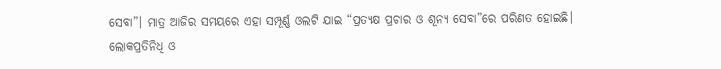ସେବା”। ମାତ୍ର ଆଜିର ସମୟରେ ଏହା ସମ୍ପୂର୍ଣ୍ଣ ଓଲଟି ଯାଇ “ପ୍ରତ୍ୟକ୍ଷ ପ୍ରଚାର ଓ ଶୂନ୍ୟ ସେବା”ରେ ପରିଣତ ହୋଇଛି। ଲୋକପ୍ରତିନିଧି ଓ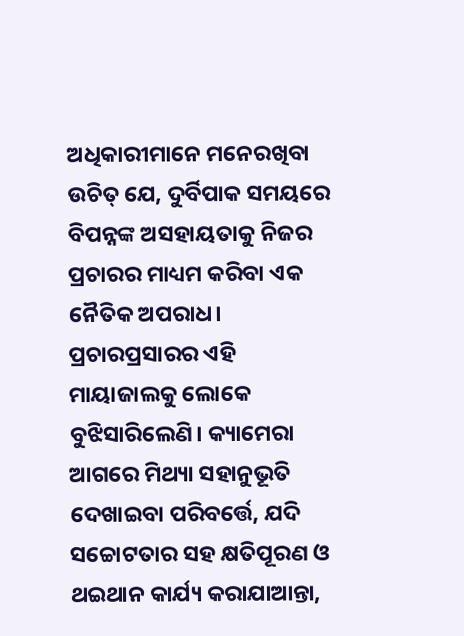ଅଧିକାରୀମାନେ ମନେରଖିବା ଉଚିତ୍ ଯେ, ଦୁର୍ବିପାକ ସମୟରେ ବିପନ୍ନଙ୍କ ଅସହାୟତାକୁ ନିଜର ପ୍ରଚାରର ମାଧ୍ୟମ କରିବା ଏକ ନୈତିକ ଅପରାଧ। ପ୍ରଚାରପ୍ରସାରର ଏହି ମାୟାଜାଲକୁ ଲୋକେ ବୁଝିସାରିଲେଣି। କ୍ୟାମେରା ଆଗରେ ମିଥ୍ୟା ସହାନୁଭୂତି ଦେଖାଇବା ପରିବର୍ତ୍ତେ, ଯଦି ସଚ୍ଚୋଟତାର ସହ କ୍ଷତିପୂରଣ ଓ ଥଇଥାନ କାର୍ଯ୍ୟ କରାଯାଆନ୍ତା,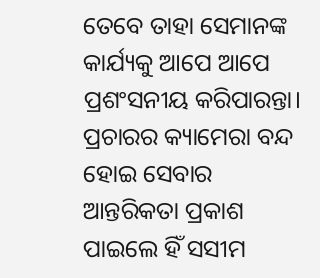ତେବେ ତାହା ସେମାନଙ୍କ କାର୍ଯ୍ୟକୁ ଆପେ ଆପେ ପ୍ରଶଂସନୀୟ କରିପାରନ୍ତା। ପ୍ରଚାରର କ୍ୟାମେରା ବନ୍ଦ ହୋଇ ସେବାର ଆନ୍ତରିକତା ପ୍ରକାଶ ପାଇଲେ ହିଁ ସସୀମ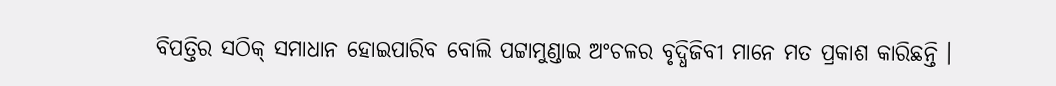ବିପତ୍ତିର ସଠିକ୍ ସମାଧାନ ହୋଇପାରିବ ବୋଲି ପଟ୍ଟାମୁଣ୍ଡାଇ ଅଂଚଳର ବୃଦ୍ଧିଜିବୀ ମାନେ ମତ ପ୍ରକାଶ କାରିଛନ୍ତି ।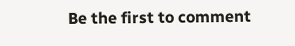Be the first to comment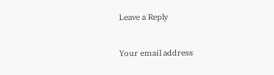Leave a Reply

Your email address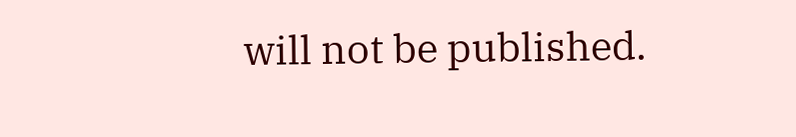will not be published.